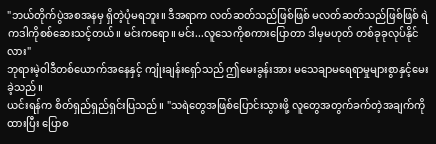"ဘယ်တိုက်ပွဲအစအနမှ ရှိတဲ့ပုံမရဘူး။ ဒီအရာက လတ်ဆတ်သည်ဖြစ်ဖြစ် မလတ်ဆတ်သည်ဖြစ်ဖြစ် ရဲကဒါကိုစစ်ဆေးသင့်တယ်။ မင်းကရော။ မင်း...လူသေကိုစကားပြောတာ ဒါမှမဟုတ် တစ်ခုခုလုပ်နိုင်လား"
ဘုရားမဲ့ဝါဒီတစ်ယောက်အနေနှင့် ကျုံးချန်းရှော်သည် ဤမေးခွန်းအား မသေချာမရေရာမှုများစွာနှင့်မေးခဲ့သည်။
ယင်းရန်က စိတ်ရှည်ရှည်ရှင်းပြသည်။ "သရဲတွေအဖြစ်ပြောင်းသွားဖို့ လူတွေအတွက်ခက်တဲ့အချက်ကိုထားပြီး ပြောစ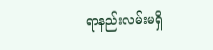ရာနည်းလမ်းမရှိ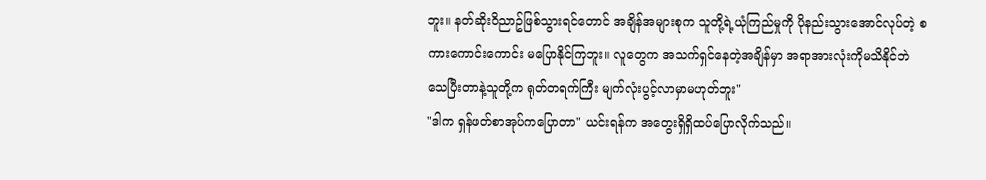ဘူး။ နတ်ဆိုးဝိညာဥ်ဖြစ်သွားရင်တောင် အချိန်အများစုက သူတို့ရဲ့ယုံကြည်မှုကို ပိုနည်းသွားအောင်လုပ်တဲ့ စကားကောင်းကောင်း မပြောနိုင်ကြဘူး။ လူတွေက အသက်ရှင်နေတဲ့အချိန်မှာ အရာအားလုံးကိုမသိနိုင်ဘဲ သေပြီးတာနဲ့သူတို့က ရုတ်တရက်ကြီး မျက်လုံးပွင့်လာမှာမဟုတ်ဘူး"
"ဒါက ရှန်ဖတ်စာအုပ်ကပြောတာ" ယင်းရန်က အတွေးရှိရှိထပ်ပြောလိုက်သည်။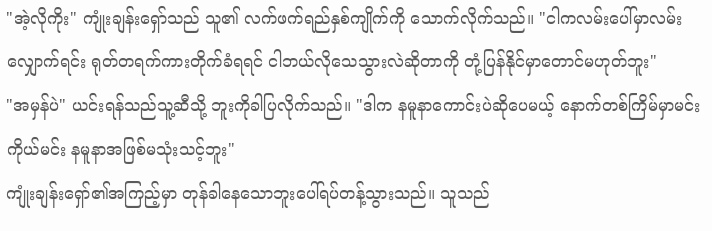"အဲ့လိုကိုး" ကျုံးချန်းရှော်သည် သူ၏ လက်ဖက်ရည်နှစ်ကျိုက်ကို သောက်လိုက်သည်။ "ငါကလမ်းပေါ်မှာလမ်းလျှောက်ရင်း ရုတ်တရက်ကားတိုက်ခံရရင် ငါဘယ်လိုသေသွားလဲဆိုတာကို တုံ့ပြန်နိုင်မှာတောင်မဟုတ်ဘူး"
"အမှန်ပဲ" ယင်းရန်သည်သူ့ဆီသို့ ဘူးကိုခါပြလိုက်သည်။ "ဒါက နမူနာကောင်းပဲဆိုပေမယ့် နောက်တစ်ကြိမ်မှာမင်းကိုယ်မင်း နမူနာအဖြစ်မသုံးသင့်ဘူး"
ကျုံးချန်းရှော်၏အကြည့်မှာ တုန်ခါနေသောဘူးပေါ်ရပ်တန့်သွားသည်။ သူသည်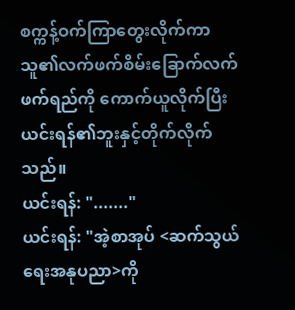စက္ကန့်ဝက်ကြာတွေးလိုက်ကာ သူ၏လက်ဖက်စိမ်းခြောက်လက်ဖက်ရည်ကို ကောက်ယူလိုက်ပြီး ယင်းရန်၏ဘူးနှင့်တိုက်လိုက်သည်။
ယင်းရန်: "......."
ယင်းရန်: "အဲ့စာအုပ် <ဆက်သွယ်ရေးအနုပညာ>ကို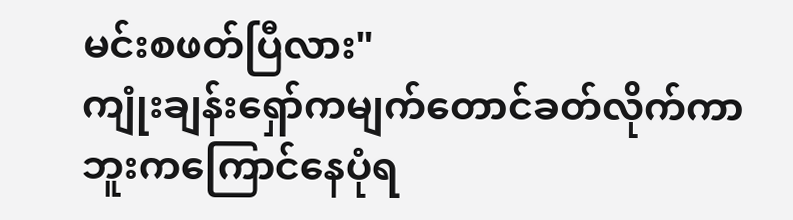မင်းစဖတ်ပြီလား"
ကျုံးချန်းရှော်ကမျက်တောင်ခတ်လိုက်ကာ ဘူးကကြောင်နေပုံရ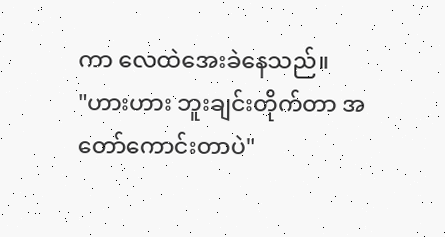ကာ လေထဲအေးခဲနေသည်။
"ဟားဟား ဘူးချင်းတိုက်တာ အတော်ကောင်းတာပဲ"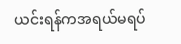ယင်းရန်ကအရယ်မရပ်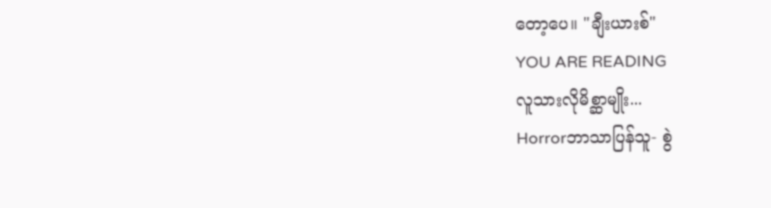တော့ပေ။ "ချီးယားစ်"
YOU ARE READING
လူသားလိုမိစ္ဆာမျိုး...
Horrorဘာသာပြန်သူ- စွဲ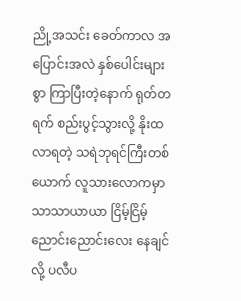ညို့အသင်း ခေတ်ကာလ အပြောင်းအလဲ နှစ်ပေါင်းများစွာ ကြာပြီးတဲ့နောက် ရုတ်တရက် စည်းပွင့်သွားလို့ နိုးထလာရတဲ့ သရဲဘုရင်ကြီးတစ်ယောက် လူသားလောကမှာ သာသာယာယာ ငြိမ့်ငြိမ့်ညောင်းညောင်းလေး နေချင်လို့ ပလီပ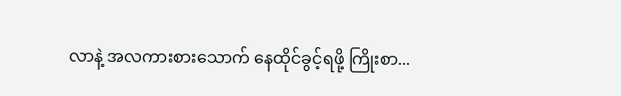လာနဲ့ အလကားစားသောက် နေထိုင်ခွင့်ရဖို့ ကြိုးစာ...